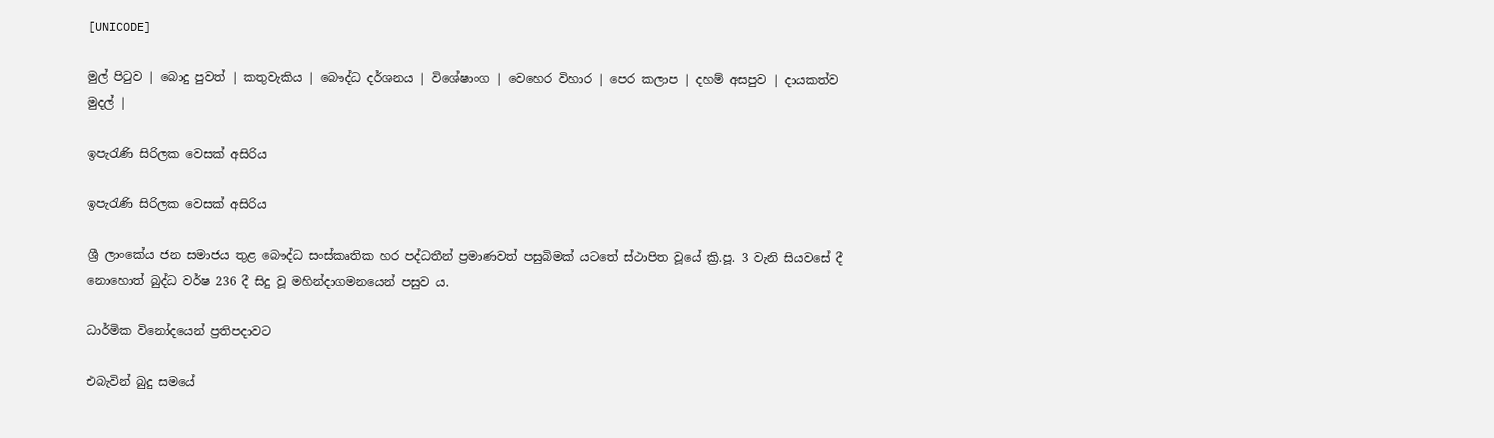[UNICODE]

මුල් පිටුව | බොදු පුවත් | කතුවැකිය | බෞද්ධ දර්ශනය | විශේෂාංග | වෙහෙර විහාර | පෙර කලාප | දහම් අසපුව | දායකත්ව මුදල් |

ඉපැරැණි සිරිලක වෙසක් අසිරිය

ඉපැරැණි සිරිලක වෙසක් අසිරිය

ශ්‍රී ලාංකේය ජන සමාජය තුළ බෞද්ධ සංස්කෘතික හර පද්ධතීන් ප්‍රමාණවත් පසුබිමක් යටතේ ස්ථාපිත වූයේ ක්‍රි.පූ. 3 වැනි සියවසේ දී නොහොත් බුද්ධ වර්ෂ 236 දී සිදු වූ මහින්දාගමනයෙන් පසුව ය.

ධාර්මික විනෝදයෙන් ප්‍රතිපදාවට

එබැවින් බුදු සමයේ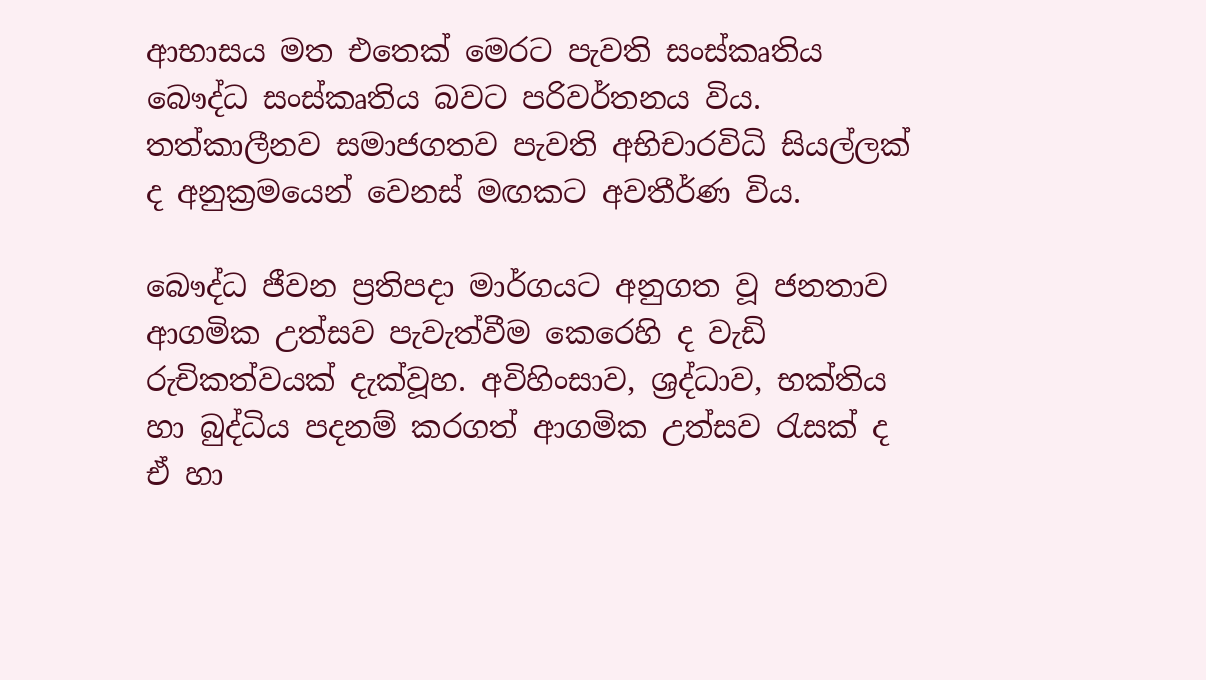ආභාසය මත එතෙක් මෙරට පැවති සංස්කෘතිය බෞද්ධ සංස්කෘතිය බවට පරිවර්තනය විය. තත්කාලීනව සමාජගතව පැවති අභිචාරවිධි සියල්ලක් ද අනුක්‍රමයෙන් වෙනස් මඟකට අවතීර්ණ විය.

බෞද්ධ ජීවන ප්‍රතිපදා මාර්ගයට අනුගත වූ ජනතාව ආගමික උත්සව පැවැත්වීම කෙරෙහි ද වැඩි රුචිකත්වයක් දැක්වූහ. අවිහිංසාව, ශ්‍රද්ධාව, භක්තිය හා බුද්ධිය පදනම් කරගත් ආගමික උත්සව රැසක් ද ඒ හා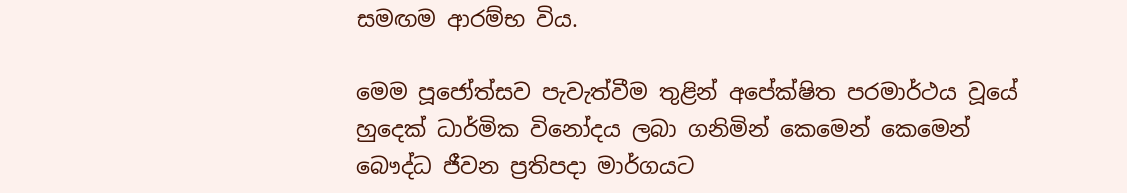සමඟම ආරම්භ විය.

මෙම පූජෝත්සව පැවැත්වීම තුළින් අපේක්ෂිත පරමාර්ථය වූයේ හුදෙක් ධාර්මික විනෝදය ලබා ගනිමින් කෙමෙන් කෙමෙන් බෞද්ධ ජීවන ප්‍රතිපදා මාර්ගයට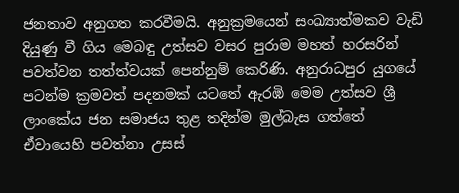ජනතාව අනුගත කරවීමයි. අනුක්‍රමයෙන් සංඛ්‍යාත්මකව වැඩි දියුණු වී ගිය මෙබඳු උත්සව වසර පුරාම මහත් හරසරින් පවත්වන තත්ත්වයක් පෙන්නුම් කෙරිණි. අනුරාධපුර යුගයේ පටන්ම ක්‍රමවත් පදනමක් යටතේ ඇරඹි මෙම උත්සව ශ්‍රී ලාංකේය ජන සමාජය තුළ තදින්ම මුල්බැස ගත්තේ ඒවායෙහි පවත්නා උසස්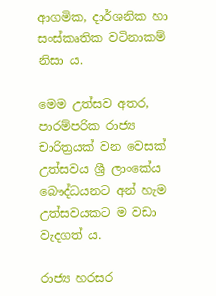ආගමික, දාර්ශනික හා සංස්කෘතික වටිනාකම් නිසා ය.

මෙම උත්සව අතර, පාරම්පරික රාජ්‍ය චාරිත්‍රයක් වන වෙසක් උත්සවය ශ්‍රී ලාංකේය බෞද්ධයනට අන් හැම උත්සවයකට ම වඩා වැදගත් ය.

රාජ්‍ය හරසර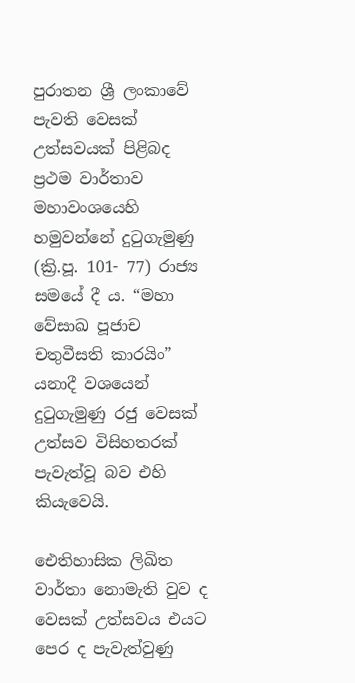පුරාතන ශ්‍රී ලංකාවේ පැවති වෙසක් උත්සවයක් පිළිබද ප්‍රථම වාර්තාව මහාවංශයෙහි හමුවන්නේ දුටුගැමුණු (ක්‍රි.පූ. 101- 77) රාජ්‍ය සමයේ දී ය. “මහා වේසාඛ පූජාච චතුවීසති කාරයිං” යනාදී වශයෙන් දුටුගැමුණු රජු වෙසක් උත්සව විසිහතරක් පැවැත්වූ බව එහි කියැවෙයි.

ඓතිහාසික ලිඛිත වාර්තා නොමැති වුව ද වෙසක් උත්සවය එයට පෙර ද පැවැත්වුණු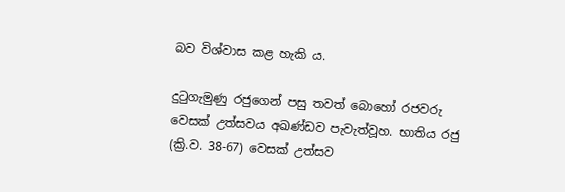බව විශ්වාස කළ හැකි ය.

දුටුගැමුණු රජුගෙන් පසු තවත් බොහෝ රජවරු වෙසක් උත්සවය අඛණ්ඩව පැවැත්වූහ. භාතිය රජු (ක්‍රි.ව. 38-67) වෙසක් උත්සව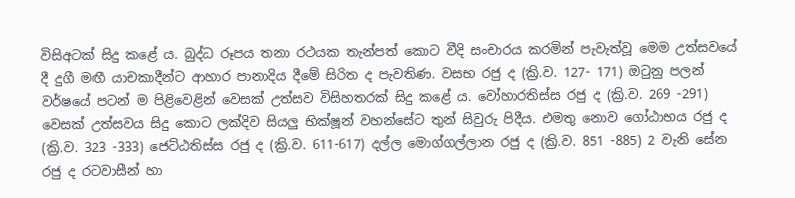විසිඅටක් සිදු කළේ ය. බුද්ධ රූපය තනා රථයක තැන්පත් කොට වීදි සංචාරය කරමින් පැවැත්වූ මෙම උත්සවයේ දී දුගී මඟී යාචකාදීන්ට ආහාර පානාදිය දීමේ සිරිත ද පැවතිණ. වසභ රජු ද (ක්‍රි.ව. 127- 171) ඔටුනු පලන් වර්ෂයේ පටන් ම පිළිවෙළින් වෙසක් උත්සව විසිහතරක් සිදු කළේ ය. වෝහාරතිස්ස රජු ද (ක්‍රි.ව. 269 -291) වෙසක් උත්සවය සිදු කොට ලක්දිව සියලු භික්ෂූන් වහන්සේට තුන් සිවුරු පිදීය. එමතු නොව ගෝඨාභය රජු ද (ක්‍රි.ව. 323 -333) ජෙට්ඨතිස්ස රජු ද (ක්‍රි.ව. 611-617) දල්ල මොග්ගල්ලාන රජු ද (ක්‍රි.ව. 851 -885) 2 වැනි සේන රජු ද රටවාසීන් හා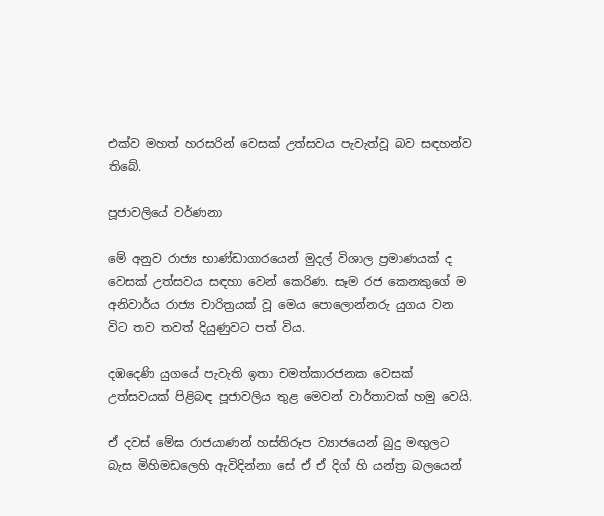එක්ව මහත් හරසරින් වෙසක් උත්සවය පැවැත්වූ බව සඳහන්ව තිබේ.

පූජාවලියේ වර්ණනා

මේ අනුව රාජ්‍ය භාණ්ඩාගාරයෙන් මුදල් විශාල ප්‍රමාණයක් ද වෙසක් උත්සවය සඳහා වෙන් කෙරිණ. සෑම රජ කෙනකුගේ ම අනිවාර්ය රාජ්‍ය චාරිත්‍රයක් වූ මෙය පොලොන්නරු යුගය වන විට තව තවත් දියුණුවට පත් විය.

දඹදෙණි යුගයේ පැවැති ඉතා චමත්කාරජනක වෙසක් උත්සවයක් පිළිබඳ පූජාවලිය තුළ මෙවන් වාර්තාවක් හමු වෙයි.

ඒ දවස් මේඝ රාජයාණන් හස්තිරූප ව්‍යාජයෙන් බුදු මඟුලට බැස මිහිමඩලෙහි ඇවිදින්නා සේ ඒ ඒ දිග් හි යන්ත්‍ර බලයෙන්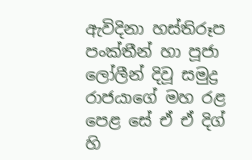ඇවිදිනා හස්තිරූප පංක්තීන් හා පූජා ලෝලීන් දිවූ සමුද්‍ර රාජයාගේ මහ රළ පෙළ සේ ඒ ඒ දිග් හි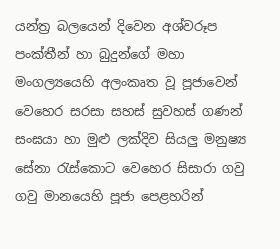යන්ත්‍ර බලයෙන් දිවෙන අශ්වරූප පංක්තීන් හා බුදුන්ගේ මහා මංගල්‍යයෙහි අලංකෘත වූ පූජාවෙන් වෙහෙර සරසා සහස් සුවහස් ගණන් සංඝයා හා මුළු ලක්දිව සියලු මනුෂ්‍ය සේනා රැස්කොට වෙහෙර සිසාරා ගවු ගවු මානයෙහි පූජා පෙළහරින්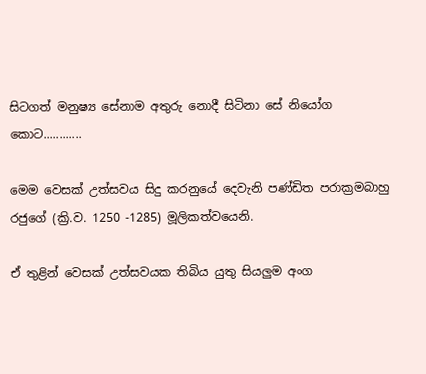සිටගත් මනුෂ්‍ය සේනාම අතුරු නොදී සිටිනා සේ නියෝග කොට............

මෙම වෙසක් උත්සවය සිදු කරනුයේ දෙවැනි පණ්ඩිත පරාක්‍රමබාහු රජුගේ (ක්‍රි.ව. 1250 -1285) මූලිකත්වයෙනි.

ඒ තුළින් වෙසක් උත්සවයක තිබිය යුතු සියලුම අංග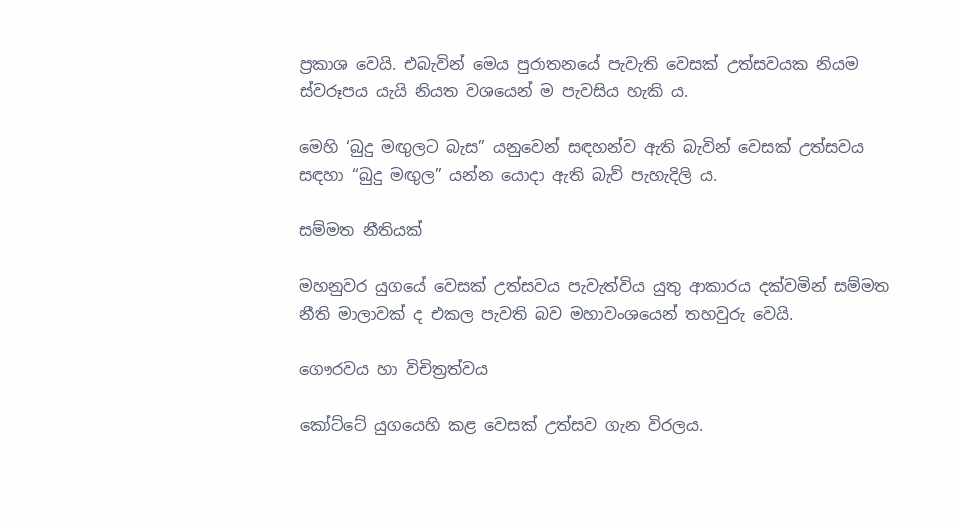ප්‍රකාශ වෙයි. එබැවින් මෙය පුරාතනයේ පැවැති වෙසක් උත්සවයක නියම ස්වරූපය යැයි නියත වශයෙන් ම පැවසිය හැකි ය.

මෙහි ‘බුදු මඟුලට බැස” යනුවෙන් සඳහන්ව ඇති බැවින් වෙසක් උත්සවය සඳහා “බුදු මඟුල” යන්න යොදා ඇති බැව් පැහැදිලි ය.

සම්මත නීතියක්

මහනුවර යුගයේ වෙසක් උත්සවය පැවැත්විය යුතු ආකාරය දක්වමින් සම්මත නීති මාලාවක් ද එකල පැවති බව මහාවංශයෙන් තහවුරු වෙයි.

ගෞරවය හා විචිත්‍රත්වය

කෝට්ටේ යුගයෙහි කළ වෙසක් උත්සව ගැන විරලය.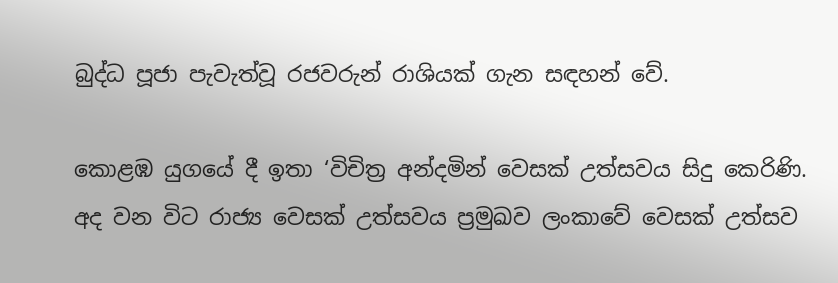බුද්ධ පූජා පැවැත්වූ රජවරුන් රාශියක් ගැන සඳහන් වේ.

කොළඹ යුගයේ දී ඉතා ‘විචිත්‍ර අන්දමින් වෙසක් උත්සවය සිදු කෙරිණි. අද වන විට රාජ්‍ය වෙසක් උත්සවය ප්‍රමුඛව ලංකාවේ වෙසක් උත්සව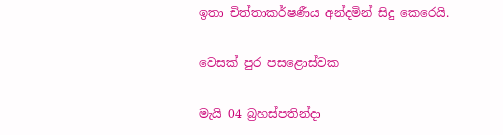ඉතා චිත්තාකර්ෂණීය අන්දමින් සිදු කෙරෙයි.

වෙසක් පුර පසළොස්වක

මැයි 04 බ්‍රහස්පතින්දා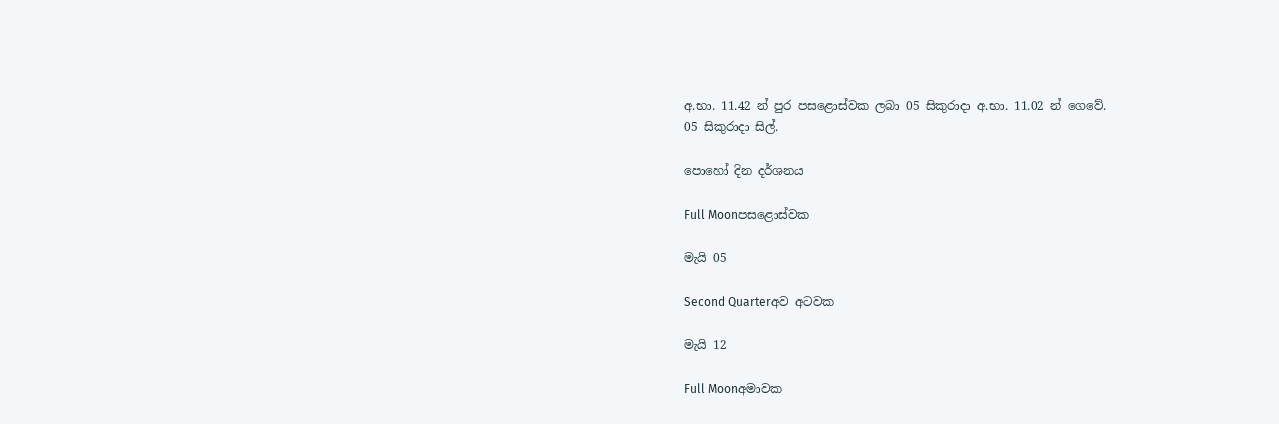අ.භා. 11.42 න් පුර පසළොස්වක ලබා 05 සිකුරාදා අ.භා. 11.02 න් ගෙවේ.
05 සිකුරාදා සිල්.

පොහෝ දින දර්ශනය

Full Moonපසළොස්වක

මැයි 05

Second Quarterඅව අටවක

මැයි 12

Full Moonඅමාවක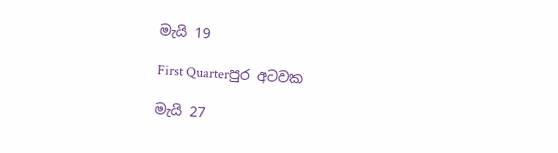මැයි 19

First Quarterපුර අටවක

මැයි 27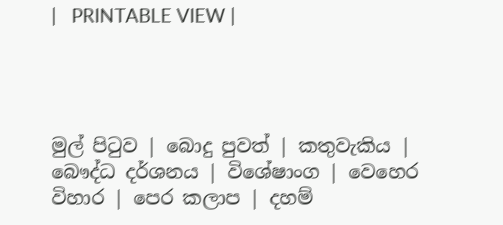|   PRINTABLE VIEW |




මුල් පිටුව | බොදු පුවත් | කතුවැකිය | බෞද්ධ දර්ශනය | විශේෂාංග | වෙහෙර විහාර | පෙර කලාප | දහම්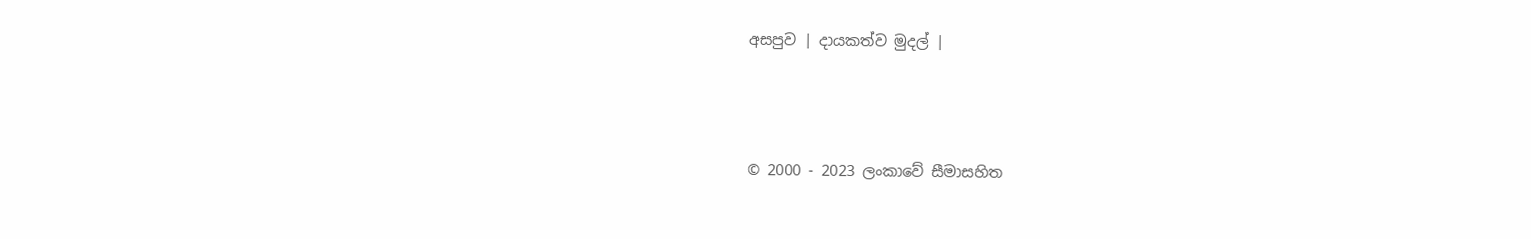අසපුව | දායකත්ව මුදල් |



© 2000 - 2023 ලංකාවේ සීමාසහිත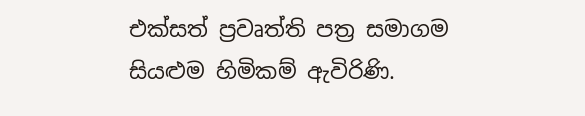එක්සත් ප්‍රවෘත්ති පත්‍ර සමාගම
සියළුම හිමිකම් ඇවිරිණි.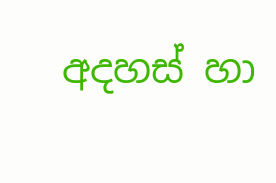අදහස් හා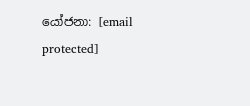යෝජනා: [email protected]